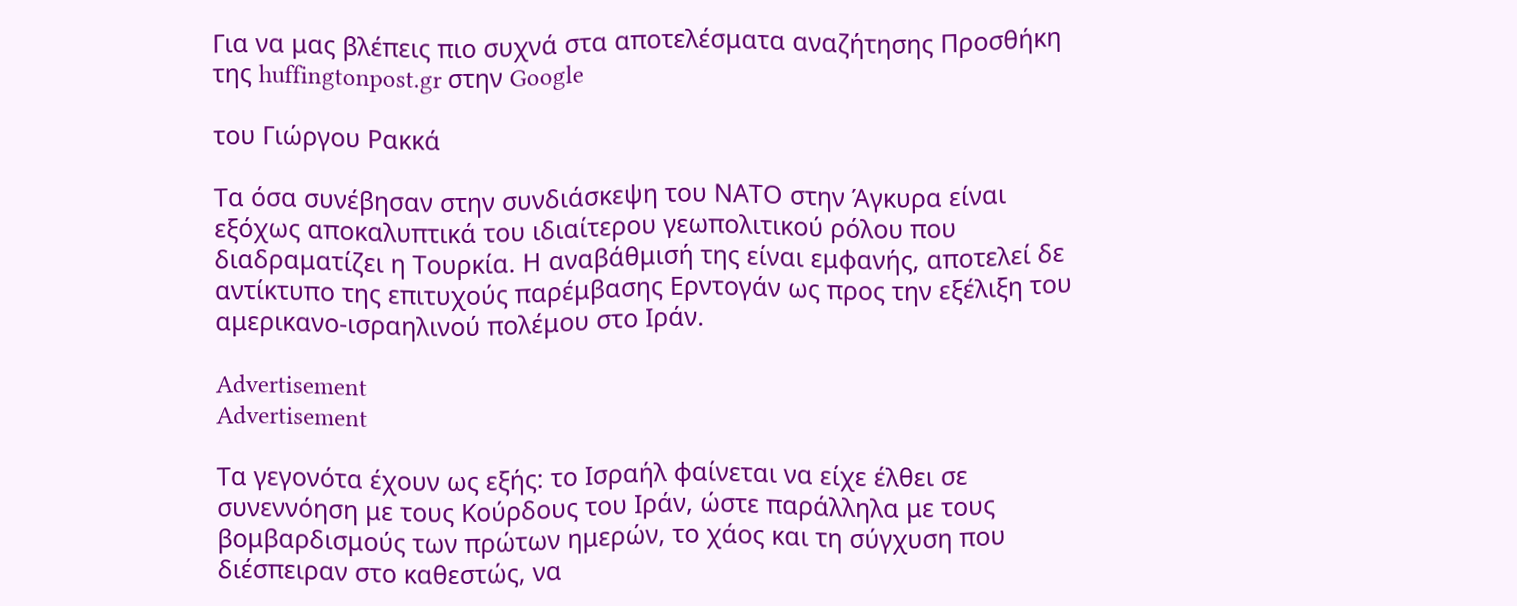Για να μας βλέπεις πιο συχνά στα αποτελέσματα αναζήτησης Προσθήκη της huffingtonpost.gr στην Google

του Γιώργου Ρακκά

Τα όσα συνέβησαν στην συνδιάσκεψη του ΝΑΤΟ στην Άγκυρα είναι εξόχως αποκαλυπτικά του ιδιαίτερου γεωπολιτικού ρόλου που διαδραματίζει η Τουρκία. Η αναβάθμισή της είναι εμφανής, αποτελεί δε αντίκτυπο της επιτυχούς παρέμβασης Ερντογάν ως προς την εξέλιξη του αμερικανο-ισραηλινού πολέμου στο Ιράν.

Advertisement
Advertisement

Τα γεγονότα έχουν ως εξής: το Ισραήλ φαίνεται να είχε έλθει σε συνεννόηση με τους Κούρδους του Ιράν, ώστε παράλληλα με τους βομβαρδισμούς των πρώτων ημερών, το χάος και τη σύγχυση που διέσπειραν στο καθεστώς, να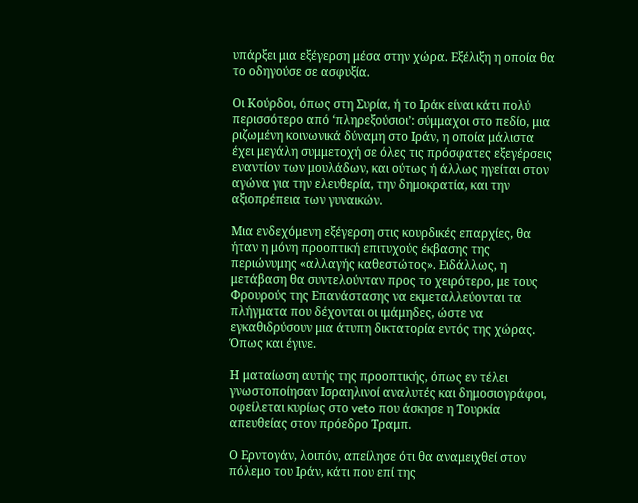υπάρξει μια εξέγερση μέσα στην χώρα. Εξέλιξη η οποία θα το οδηγούσε σε ασφυξία.

Οι Κούρδοι, όπως στη Συρία, ή το Ιράκ είναι κάτι πολύ περισσότερο από ‘πληρεξούσιοι’: σύμμαχοι στο πεδίο, μια ριζωμένη κοινωνικά δύναμη στο Ιράν, η οποία μάλιστα έχει μεγάλη συμμετοχή σε όλες τις πρόσφατες εξεγέρσεις εναντίον των μουλάδων, και ούτως ή άλλως ηγείται στον αγώνα για την ελευθερία, την δημοκρατία, και την αξιοπρέπεια των γυναικών.

Μια ενδεχόμενη εξέγερση στις κουρδικές επαρχίες, θα ήταν η μόνη προοπτική επιτυχούς έκβασης της περιώνυμης «αλλαγής καθεστώτος». Ειδάλλως, η μετάβαση θα συντελούνταν προς το χειρότερο, με τους Φρουρούς της Επανάστασης να εκμεταλλεύονται τα πλήγματα που δέχονται οι ιμάμηδες, ώστε να εγκαθιδρύσουν μια άτυπη δικτατορία εντός της χώρας. Όπως και έγινε.

Η ματαίωση αυτής της προοπτικής, όπως εν τέλει γνωστοποίησαν Ισραηλινοί αναλυτές και δημοσιογράφοι, οφείλεται κυρίως στο veto που άσκησε η Τουρκία απευθείας στον πρόεδρο Τραμπ.

Ο Ερντογάν, λοιπόν, απείλησε ότι θα αναμειχθεί στον πόλεμο του Ιράν, κάτι που επί της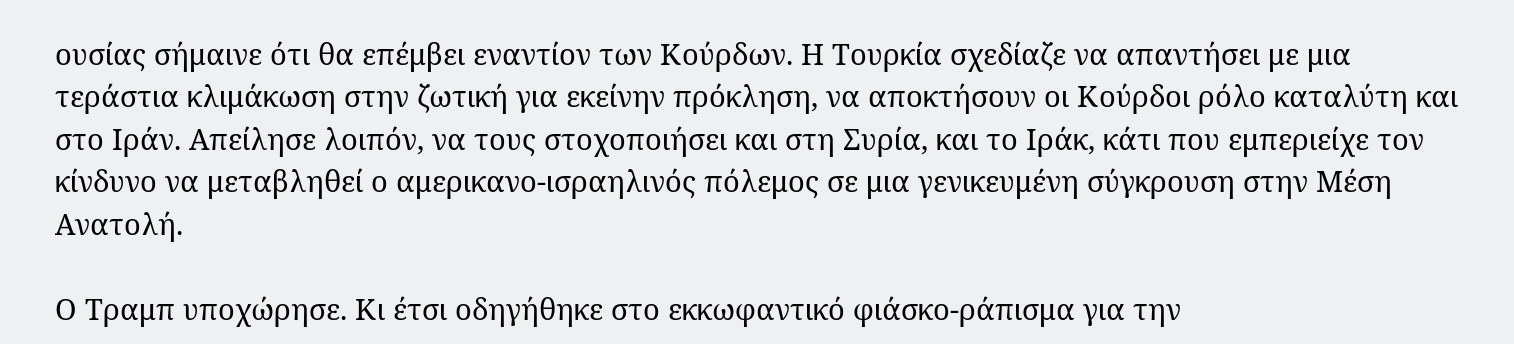ουσίας σήμαινε ότι θα επέμβει εναντίον των Κούρδων. Η Τουρκία σχεδίαζε να απαντήσει με μια τεράστια κλιμάκωση στην ζωτική για εκείνην πρόκληση, να αποκτήσουν οι Κούρδοι ρόλο καταλύτη και στο Ιράν. Απείλησε λοιπόν, να τους στοχοποιήσει και στη Συρία, και το Ιράκ, κάτι που εμπεριείχε τον κίνδυνο να μεταβληθεί ο αμερικανο-ισραηλινός πόλεμος σε μια γενικευμένη σύγκρουση στην Μέση Ανατολή.

Ο Τραμπ υποχώρησε. Κι έτσι οδηγήθηκε στο εκκωφαντικό φιάσκο-ράπισμα για την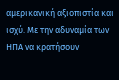αμερικανική αξιοπιστία και ισχύ. Με την αδυναμία των ΗΠΑ να κρατήσουν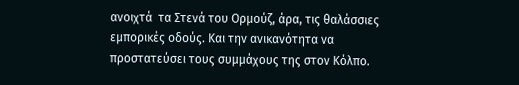ανοιχτά  τα Στενά του Ορμούζ, άρα, τις θαλάσσιες εμπορικές οδούς. Και την ανικανότητα να προστατεύσει τους συμμάχους της στον Κόλπο.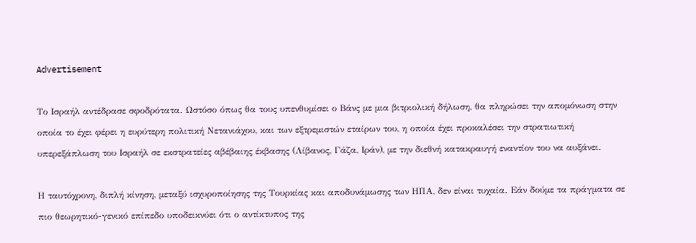Advertisement

Το Ισραήλ αντέδρασε σφοδρότατα. Ωστόσο όπως θα τους υπενθυμίσει ο Βάνς με μια βιτριολική δήλωση, θα πληρώσει την απομόνωση στην οποία το έχει φέρει η ευρύτερη πολιτική Νετανιάχου, και των εξτρεμιστών εταίρων του, η οποία έχει προκαλέσει την στρατιωτική υπερεξάπλωση του Ισραήλ σε εκστρατείες αβέβαιης έκβασης (Λίβανος, Γάζα, Ιράν), με την διεθνή κατακραυγή εναντίον του να αυξάνει.

Η ταυτόχρονη, διπλή κίνηση, μεταξύ ισχυροποίησης της Τουρκίας και αποδυνάμωσης των ΗΠΑ, δεν είναι τυχαία. Εάν δούμε τα πράγματα σε πιο θεωρητικό-γενικό επίπεδο υποδεικνύει ότι ο αντίκτυπος της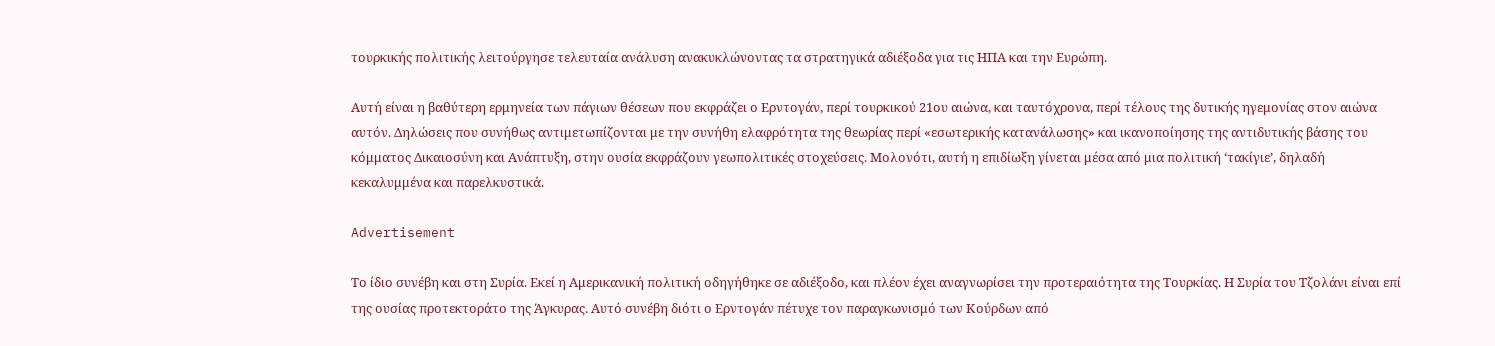τουρκικής πολιτικής λειτούργησε τελευταία ανάλυση ανακυκλώνοντας τα στρατηγικά αδιέξοδα για τις ΗΠΑ και την Ευρώπη.

Αυτή είναι η βαθύτερη ερμηνεία των πάγιων θέσεων που εκφράζει ο Ερντογάν, περί τουρκικού 21ου αιώνα, και ταυτόχρονα, περί τέλους της δυτικής ηγεμονίας στον αιώνα αυτόν. Δηλώσεις που συνήθως αντιμετωπίζονται με την συνήθη ελαφρότητα της θεωρίας περί «εσωτερικής κατανάλωσης» και ικανοποίησης της αντιδυτικής βάσης του κόμματος Δικαιοσύνη και Ανάπτυξη, στην ουσία εκφράζουν γεωπολιτικές στοχεύσεις. Μολονότι, αυτή η επιδίωξη γίνεται μέσα από μια πολιτική ‘τακίγιε’, δηλαδή κεκαλυμμένα και παρελκυστικά.

Advertisement

Το ίδιο συνέβη και στη Συρία. Εκεί η Αμερικανική πολιτική οδηγήθηκε σε αδιέξοδο, και πλέον έχει αναγνωρίσει την προτεραιότητα της Τουρκίας. Η Συρία του Τζολάνι είναι επί της ουσίας προτεκτοράτο της Άγκυρας. Αυτό συνέβη διότι ο Ερντογάν πέτυχε τον παραγκωνισμό των Κούρδων από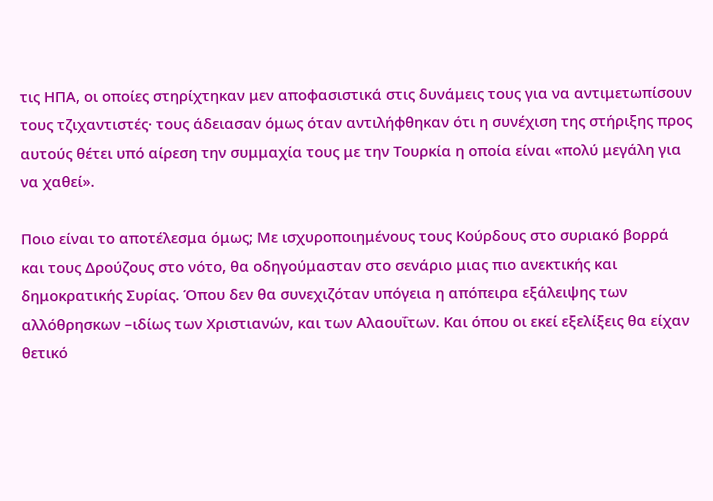τις ΗΠΑ, οι οποίες στηρίχτηκαν μεν αποφασιστικά στις δυνάμεις τους για να αντιμετωπίσουν τους τζιχαντιστές· τους άδειασαν όμως όταν αντιλήφθηκαν ότι η συνέχιση της στήριξης προς αυτούς θέτει υπό αίρεση την συμμαχία τους με την Τουρκία η οποία είναι «πολύ μεγάλη για να χαθεί».

Ποιο είναι το αποτέλεσμα όμως; Με ισχυροποιημένους τους Κούρδους στο συριακό βορρά και τους Δρούζους στο νότο, θα οδηγούμασταν στο σενάριο μιας πιο ανεκτικής και δημοκρατικής Συρίας. Όπου δεν θα συνεχιζόταν υπόγεια η απόπειρα εξάλειψης των αλλόθρησκων –ιδίως των Χριστιανών, και των Αλαουΐτων. Και όπου οι εκεί εξελίξεις θα είχαν θετικό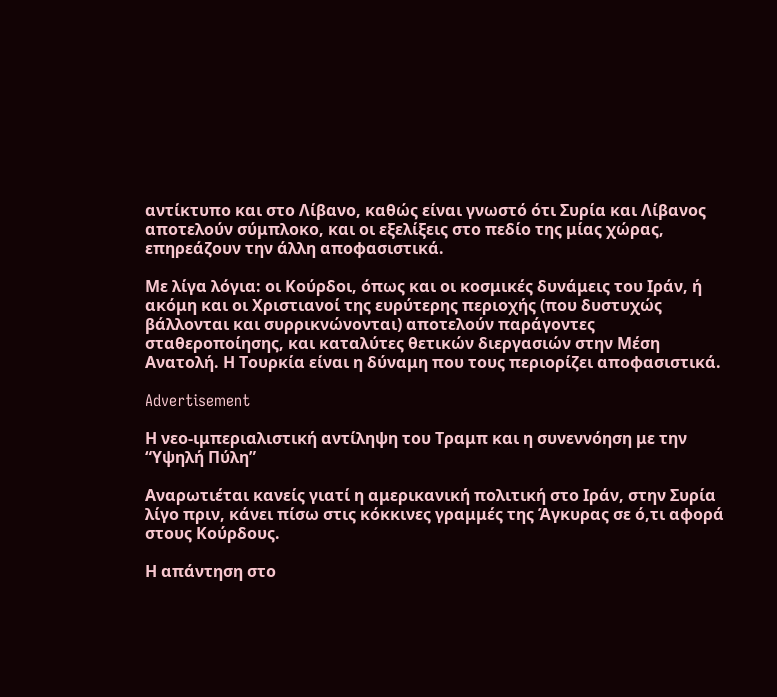αντίκτυπο και στο Λίβανο, καθώς είναι γνωστό ότι Συρία και Λίβανος αποτελούν σύμπλοκο, και οι εξελίξεις στο πεδίο της μίας χώρας, επηρεάζουν την άλλη αποφασιστικά.

Με λίγα λόγια: οι Κούρδοι, όπως και οι κοσμικές δυνάμεις του Ιράν, ή ακόμη και οι Χριστιανοί της ευρύτερης περιοχής (που δυστυχώς βάλλονται και συρρικνώνονται) αποτελούν παράγοντες σταθεροποίησης, και καταλύτες θετικών διεργασιών στην Μέση Ανατολή. Η Τουρκία είναι η δύναμη που τους περιορίζει αποφασιστικά.

Advertisement

Η νεο-ιμπεριαλιστική αντίληψη του Τραμπ και η συνεννόηση με την “Υψηλή Πύλη”

Αναρωτιέται κανείς γιατί η αμερικανική πολιτική στο Ιράν, στην Συρία λίγο πριν, κάνει πίσω στις κόκκινες γραμμές της Άγκυρας σε ό,τι αφορά στους Κούρδους.

Η απάντηση στο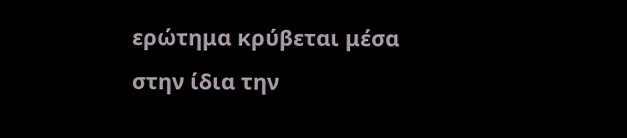ερώτημα κρύβεται μέσα στην ίδια την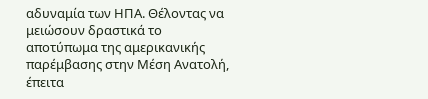αδυναμία των ΗΠΑ. Θέλοντας να μειώσουν δραστικά το αποτύπωμα της αμερικανικής παρέμβασης στην Μέση Ανατολή, έπειτα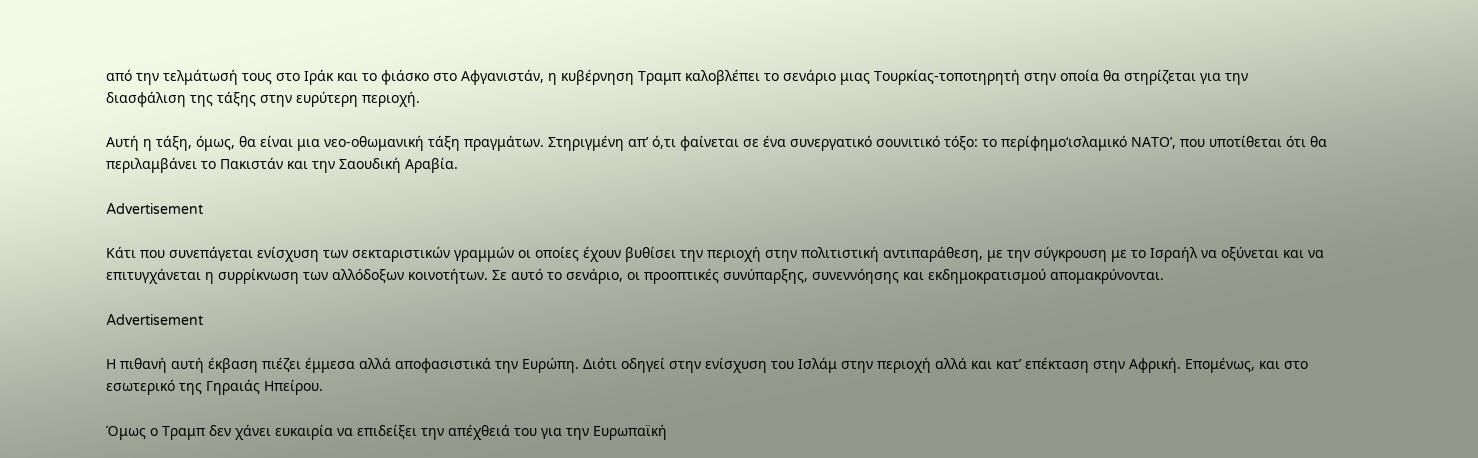από την τελμάτωσή τους στο Ιράκ και το φιάσκο στο Αφγανιστάν, η κυβέρνηση Τραμπ καλοβλέπει το σενάριο μιας Τουρκίας-τοποτηρητή στην οποία θα στηρίζεται για την διασφάλιση της τάξης στην ευρύτερη περιοχή.

Αυτή η τάξη, όμως, θα είναι μια νεο-οθωμανική τάξη πραγμάτων. Στηριγμένη απ’ ό,τι φαίνεται σε ένα συνεργατικό σουνιτικό τόξο: το περίφημο‘ισλαμικό ΝΑΤΟ’, που υποτίθεται ότι θα περιλαμβάνει το Πακιστάν και την Σαουδική Αραβία.

Advertisement

Κάτι που συνεπάγεται ενίσχυση των σεκταριστικών γραμμών οι οποίες έχουν βυθίσει την περιοχή στην πολιτιστική αντιπαράθεση, με την σύγκρουση με το Ισραήλ να οξύνεται και να επιτυγχάνεται η συρρίκνωση των αλλόδοξων κοινοτήτων. Σε αυτό το σενάριο, οι προοπτικές συνύπαρξης, συνεννόησης και εκδημοκρατισμού απομακρύνονται.

Advertisement

Η πιθανή αυτή έκβαση πιέζει έμμεσα αλλά αποφασιστικά την Ευρώπη. Διότι οδηγεί στην ενίσχυση του Ισλάμ στην περιοχή αλλά και κατ’ επέκταση στην Αφρική. Επομένως, και στο εσωτερικό της Γηραιάς Ηπείρου.

Όμως ο Τραμπ δεν χάνει ευκαιρία να επιδείξει την απέχθειά του για την Ευρωπαϊκή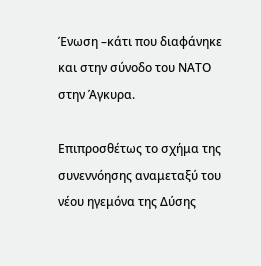Ένωση –κάτι που διαφάνηκε και στην σύνοδο του ΝΑΤΟ στην Άγκυρα.

Επιπροσθέτως το σχήμα της συνεννόησης αναμεταξύ του νέου ηγεμόνα της Δύσης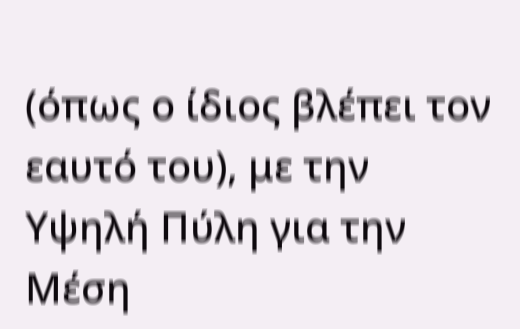(όπως ο ίδιος βλέπει τον εαυτό του), με την Υψηλή Πύλη για την Μέση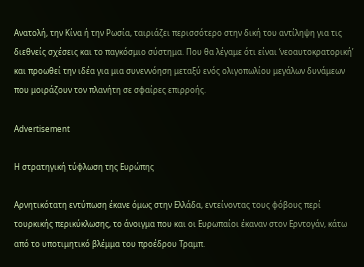Ανατολή, την Κίνα ή την Ρωσία, ταιριάζει περισσότερο στην δική του αντίληψη για τις διεθνείς σχέσεις και το παγκόσμιο σύστημα. Που θα λέγαμε ότι είναι ‘νεοαυτοκρατορική’ και προωθεί την ιδέα για μια συνεννόηση μεταξύ ενός ολιγοπωλίου μεγάλων δυνάμεων που μοιράζουν τον πλανήτη σε σφαίρες επιρροής.

Advertisement

Η στρατηγική τύφλωση της Ευρώπης

Αρνητικότατη εντύπωση έκανε όμως στην Ελλάδα, εντείνοντας τους φόβους περί τουρκικής περικύκλωσης, το άνοιγμα που και οι Ευρωπαίοι έκαναν στον Ερντογάν, κάτω από το υποτιμητικό βλέμμα του προέδρου Τραμπ.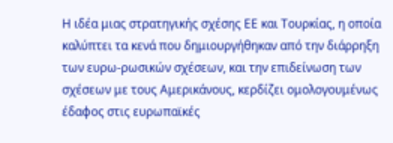Η ιδέα μιας στρατηγικής σχέσης ΕΕ και Τουρκίας, η οποία καλύπτει τα κενά που δημιουργήθηκαν από την διάρρηξη των ευρω-ρωσικών σχέσεων, και την επιδείνωση των σχέσεων με τους Αμερικάνους, κερδίζει ομολογουμένως έδαφος στις ευρωπαϊκές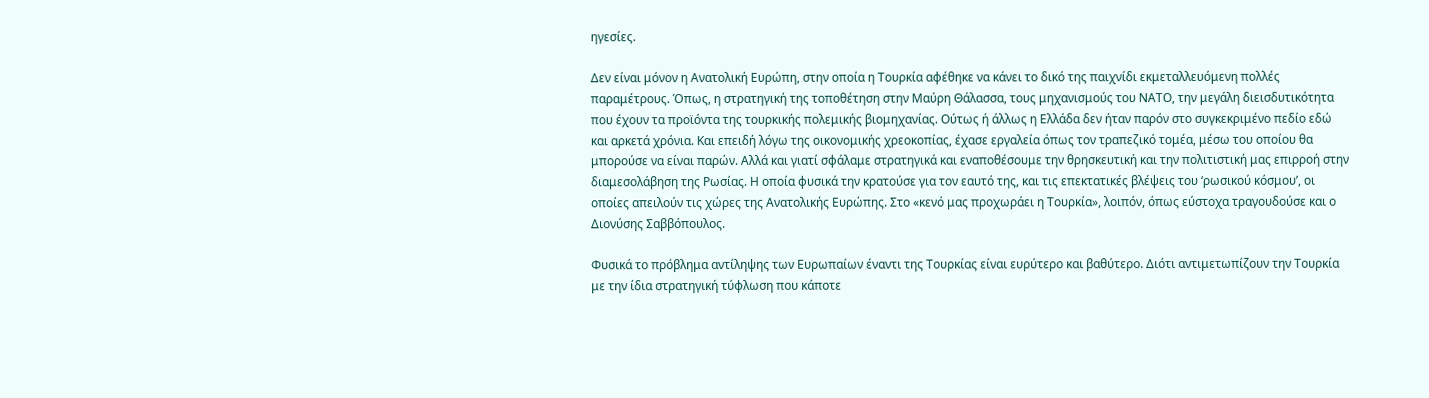ηγεσίες.

Δεν είναι μόνον η Ανατολική Ευρώπη, στην οποία η Τουρκία αφέθηκε να κάνει το δικό της παιχνίδι εκμεταλλευόμενη πολλές παραμέτρους. Όπως, η στρατηγική της τοποθέτηση στην Μαύρη Θάλασσα, τους μηχανισμούς του ΝΑΤΟ, την μεγάλη διεισδυτικότητα που έχουν τα προϊόντα της τουρκικής πολεμικής βιομηχανίας. Ούτως ή άλλως η Ελλάδα δεν ήταν παρόν στο συγκεκριμένο πεδίο εδώ και αρκετά χρόνια. Και επειδή λόγω της οικονομικής χρεοκοπίας, έχασε εργαλεία όπως τον τραπεζικό τομέα, μέσω του οποίου θα μπορούσε να είναι παρών. Αλλά και γιατί σφάλαμε στρατηγικά και εναποθέσουμε την θρησκευτική και την πολιτιστική μας επιρροή στην διαμεσολάβηση της Ρωσίας. Η οποία φυσικά την κρατούσε για τον εαυτό της, και τις επεκτατικές βλέψεις του ‘ρωσικού κόσμου’, οι οποίες απειλούν τις χώρες της Ανατολικής Ευρώπης. Στο «κενό μας προχωράει η Τουρκία», λοιπόν, όπως εύστοχα τραγουδούσε και ο Διονύσης Σαββόπουλος.

Φυσικά το πρόβλημα αντίληψης των Ευρωπαίων έναντι της Τουρκίας είναι ευρύτερο και βαθύτερο. Διότι αντιμετωπίζουν την Τουρκία με την ίδια στρατηγική τύφλωση που κάποτε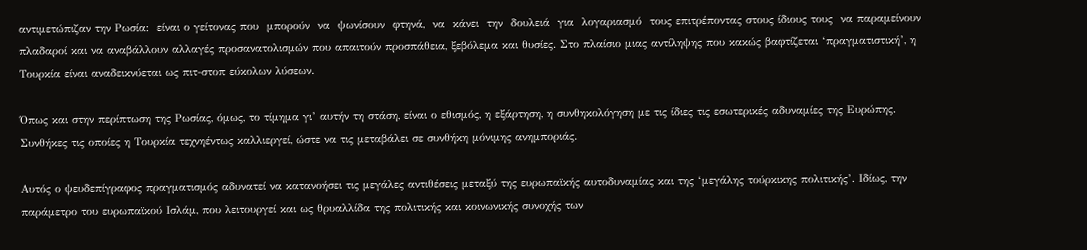αντιμετώπιζαν την Ρωσία:  είναι ο γείτονας που  μπορούν  να  ψωνίσουν  φτηνά,  να  κάνει  την  δουλειά  για  λογαριασμό  τους επιτρέποντας στους ίδιους τους  να παραμείνουν πλαδαροί και να αναβάλλουν αλλαγές προσανατολισμών που απαιτούν προσπάθεια, ξεβόλεμα και θυσίες. Στο πλαίσιο μιας αντίληψης που κακώς βαφτίζεται ‘πραγματιστική’, η Τουρκία είναι αναδεικνύεται ως πιτ-στοπ εύκολων λύσεων.

Όπως και στην περίπτωση της Ρωσίας, όμως, το τίμημα γι’ αυτήν τη στάση, είναι ο εθισμός, η εξάρτηση, η συνθηκολόγηση με τις ίδιες τις εσωτερικές αδυναμίες της Ευρώπης. Συνθήκες τις οποίες η Τουρκία τεχνηέντως καλλιεργεί, ώστε να τις μεταβάλει σε συνθήκη μόνιμης ανημποριάς.

Αυτός ο ψευδεπίγραφος πραγματισμός αδυνατεί να κατανοήσει τις μεγάλες αντιθέσεις μεταξύ της ευρωπαϊκής αυτοδυναμίας και της ‘μεγάλης τούρκικης πολιτικής’. Ιδίως, την παράμετρο του ευρωπαϊκού Ισλάμ, που λειτουργεί και ως θρυαλλίδα της πολιτικής και κοινωνικής συνοχής των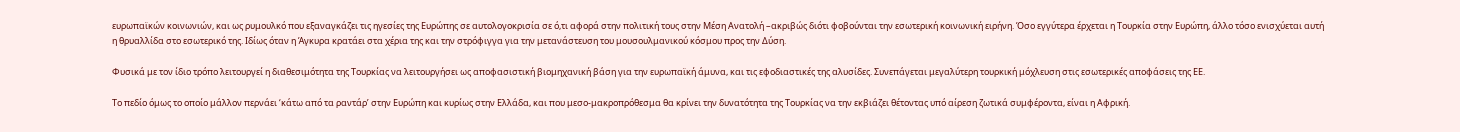ευρωπαϊκών κοινωνιών, και ως ρυμουλκό που εξαναγκάζει τις ηγεσίες της Ευρώπης σε αυτολογοκρισία σε ό,τι αφορά στην πολιτική τους στην Μέση Ανατολή –ακριβώς διότι φοβούνται την εσωτερική κοινωνική ειρήνη. Όσο εγγύτερα έρχεται η Τουρκία στην Ευρώπη, άλλο τόσο ενισχύεται αυτή η θρυαλλίδα στο εσωτερικό της. Ιδίως όταν η Άγκυρα κρατάει στα χέρια της και την στρόφιγγα για την μετανάστευση του μουσουλμανικού κόσμου προς την Δύση.

Φυσικά με τον ίδιο τρόπο λειτουργεί η διαθεσιμότητα της Τουρκίας να λειτουργήσει ως αποφασιστική βιομηχανική βάση για την ευρωπαϊκή άμυνα, και τις εφοδιαστικές της αλυσίδες. Συνεπάγεται μεγαλύτερη τουρκική μόχλευση στις εσωτερικές αποφάσεις της ΕΕ.

Το πεδίο όμως το οποίο μάλλον περνάει ‘κάτω από τα ραντάρ’ στην Ευρώπη και κυρίως στην Ελλάδα, και που μεσο-μακροπρόθεσμα θα κρίνει την δυνατότητα της Τουρκίας να την εκβιάζει θέτοντας υπό αίρεση ζωτικά συμφέροντα, είναι η Αφρική.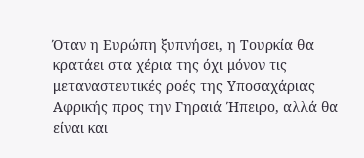Όταν η Ευρώπη ξυπνήσει, η Τουρκία θα κρατάει στα χέρια της όχι μόνον τις μεταναστευτικές ροές της Υποσαχάριας Αφρικής προς την Γηραιά Ήπειρο, αλλά θα είναι και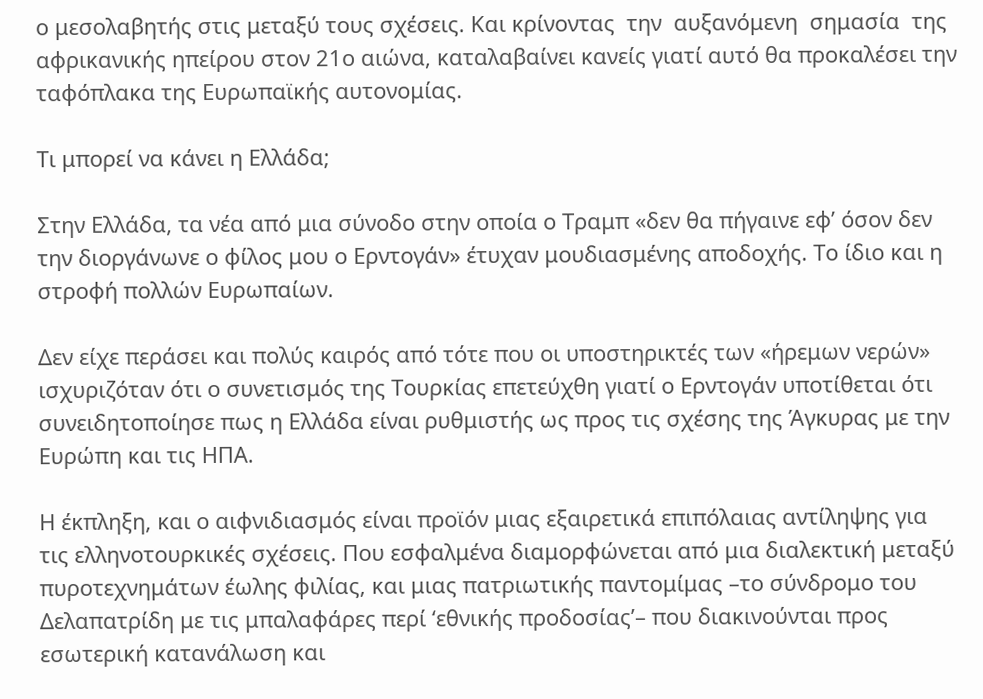ο μεσολαβητής στις μεταξύ τους σχέσεις. Και κρίνοντας  την  αυξανόμενη  σημασία  της αφρικανικής ηπείρου στον 21ο αιώνα, καταλαβαίνει κανείς γιατί αυτό θα προκαλέσει την ταφόπλακα της Ευρωπαϊκής αυτονομίας.

Τι μπορεί να κάνει η Ελλάδα;

Στην Ελλάδα, τα νέα από μια σύνοδο στην οποία ο Τραμπ «δεν θα πήγαινε εφ’ όσον δεν την διοργάνωνε ο φίλος μου ο Ερντογάν» έτυχαν μουδιασμένης αποδοχής. Το ίδιο και η στροφή πολλών Ευρωπαίων.

Δεν είχε περάσει και πολύς καιρός από τότε που οι υποστηρικτές των «ήρεμων νερών» ισχυριζόταν ότι ο συνετισμός της Τουρκίας επετεύχθη γιατί ο Ερντογάν υποτίθεται ότι συνειδητοποίησε πως η Ελλάδα είναι ρυθμιστής ως προς τις σχέσης της Άγκυρας με την Ευρώπη και τις ΗΠΑ.

Η έκπληξη, και ο αιφνιδιασμός είναι προϊόν μιας εξαιρετικά επιπόλαιας αντίληψης για τις ελληνοτουρκικές σχέσεις. Που εσφαλμένα διαμορφώνεται από μια διαλεκτική μεταξύ πυροτεχνημάτων έωλης φιλίας, και μιας πατριωτικής παντομίμας –το σύνδρομο του Δελαπατρίδη με τις μπαλαφάρες περί ‘εθνικής προδοσίας’– που διακινούνται προς εσωτερική κατανάλωση και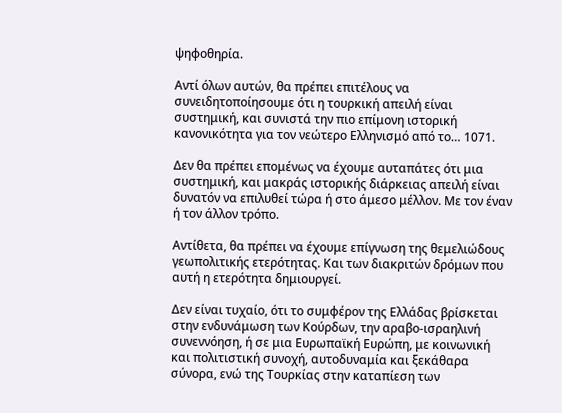ψηφοθηρία.

Αντί όλων αυτών, θα πρέπει επιτέλους να συνειδητοποίησουμε ότι η τουρκική απειλή είναι συστημική, και συνιστά την πιο επίμονη ιστορική κανονικότητα για τον νεώτερο Ελληνισμό από το… 1071.

Δεν θα πρέπει επομένως να έχουμε αυταπάτες ότι μια συστημική, και μακράς ιστορικής διάρκειας απειλή είναι δυνατόν να επιλυθεί τώρα ή στο άμεσο μέλλον. Με τον έναν ή τον άλλον τρόπο.

Αντίθετα, θα πρέπει να έχουμε επίγνωση της θεμελιώδους γεωπολιτικής ετερότητας. Και των διακριτών δρόμων που αυτή η ετερότητα δημιουργεί.

Δεν είναι τυχαίο, ότι το συμφέρον της Ελλάδας βρίσκεται στην ενδυνάμωση των Κούρδων, την αραβο-ισραηλινή συνεννόηση, ή σε μια Ευρωπαϊκή Ευρώπη, με κοινωνική και πολιτιστική συνοχή, αυτοδυναμία και ξεκάθαρα σύνορα, ενώ της Τουρκίας στην καταπίεση των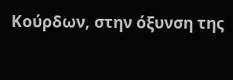Κούρδων, στην όξυνση της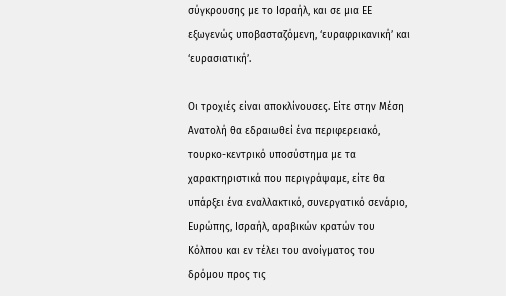σύγκρουσης με το Ισραήλ, και σε μια ΕΕ εξωγενώς υποβασταζόμενη, ‘ευραφρικανική’ και ‘ευρασιατική’.

Οι τροχιές είναι αποκλίνουσες. Είτε στην Μέση Ανατολή θα εδραιωθεί ένα περιφερειακό, τουρκο-κεντρικό υποσύστημα με τα χαρακτηριστικά που περιγράψαμε, είτε θα υπάρξει ένα εναλλακτικό, συνεργατικό σενάριο, Ευρώπης, Ισραήλ, αραβικών κρατών του Κόλπου και εν τέλει του ανοίγματος του δρόμου προς τις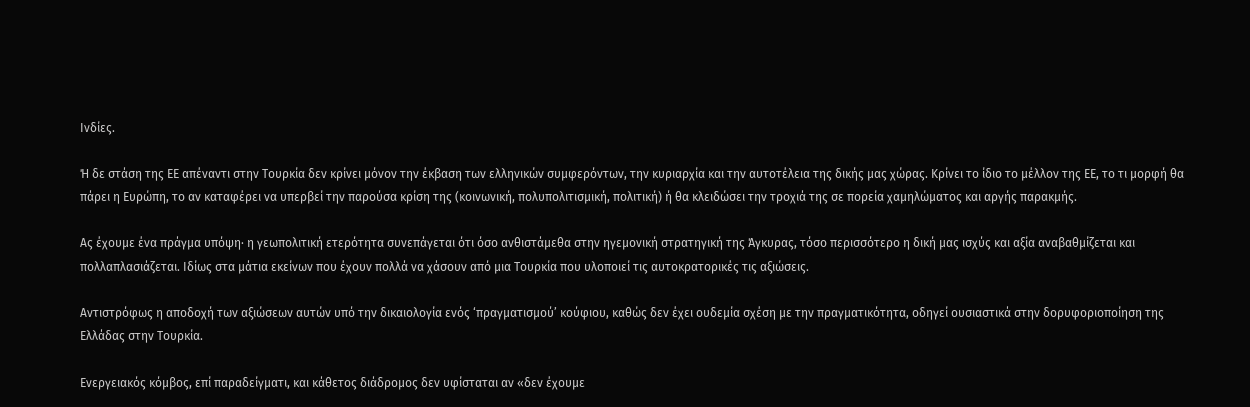Ινδίες.

Ή δε στάση της ΕΕ απέναντι στην Τουρκία δεν κρίνει μόνον την έκβαση των ελληνικών συμφερόντων, την κυριαρχία και την αυτοτέλεια της δικής μας χώρας. Κρίνει το ίδιο το μέλλον της ΕΕ, το τι μορφή θα πάρει η Ευρώπη, το αν καταφέρει να υπερβεί την παρούσα κρίση της (κοινωνική, πολυπολιτισμική, πολιτική) ή θα κλειδώσει την τροχιά της σε πορεία χαμηλώματος και αργής παρακμής.

Ας έχουμε ένα πράγμα υπόψη· η γεωπολιτική ετερότητα συνεπάγεται ότι όσο ανθιστάμεθα στην ηγεμονική στρατηγική της Άγκυρας, τόσο περισσότερο η δική μας ισχύς και αξία αναβαθμίζεται και πολλαπλασιάζεται. Ιδίως στα μάτια εκείνων που έχουν πολλά να χάσουν από μια Τουρκία που υλοποιεί τις αυτοκρατορικές τις αξιώσεις.

Αντιστρόφως η αποδοχή των αξιώσεων αυτών υπό την δικαιολογία ενός ‘πραγματισμού’ κούφιου, καθώς δεν έχει ουδεμία σχέση με την πραγματικότητα, οδηγεί ουσιαστικά στην δορυφοριοποίηση της Ελλάδας στην Τουρκία.

Ενεργειακός κόμβος, επί παραδείγματι, και κάθετος διάδρομος δεν υφίσταται αν «δεν έχουμε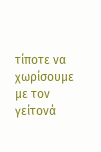τίποτε να χωρίσουμε με τον γείτονά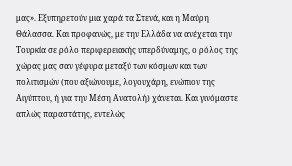μας». Εξυπηρετούν μια χαρά τα Στενά, και η Μαύρη Θάλασσα. Και προφανώς, με την Ελλάδα να ανέχεται την Τουρκία σε ρόλο περιφερειακής υπερδύναμης, ο ρόλος της χώρας μας σαν γέφυρα μεταξύ των κόσμων και των πολιτισμών (που αξιώνουμε, λογουχάρη, ενώπιον της Αιγύπτου, ή για την Μέση Ανατολή) χάνεται. Και γινόμαστε απλώς παραστάτης, εντελώς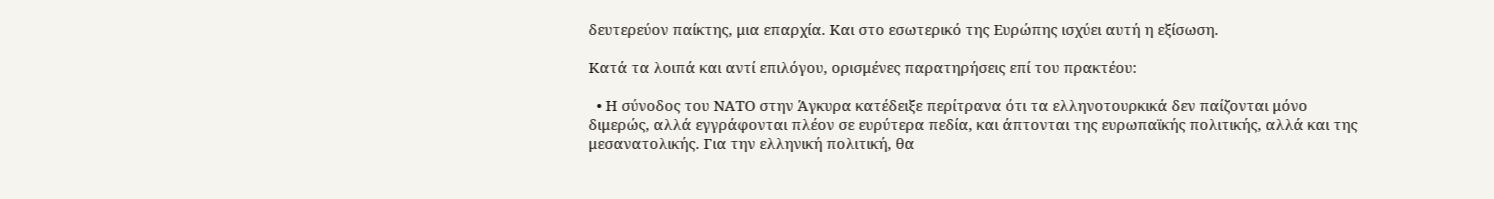δευτερεύον παίκτης, μια επαρχία. Και στο εσωτερικό της Ευρώπης ισχύει αυτή η εξίσωση.

Κατά τα λοιπά και αντί επιλόγου, ορισμένες παρατηρήσεις επί του πρακτέου:

  • Η σύνοδος του ΝΑΤΟ στην Άγκυρα κατέδειξε περίτρανα ότι τα ελληνοτουρκικά δεν παίζονται μόνο διμερώς, αλλά εγγράφονται πλέον σε ευρύτερα πεδία, και άπτονται της ευρωπαϊκής πολιτικής, αλλά και της μεσανατολικής. Για την ελληνική πολιτική, θα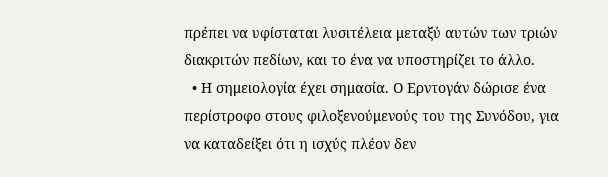πρέπει να υφίσταται λυσιτέλεια μεταξύ αυτών των τριών διακριτών πεδίων, και το ένα να υποστηρίζει το άλλο.
  • Η σημειολογία έχει σημασία. Ο Ερντογάν δώρισε ένα περίστροφο στους φιλοξενούμενούς του της Συνόδου, για να καταδείξει ότι η ισχύς πλέον δεν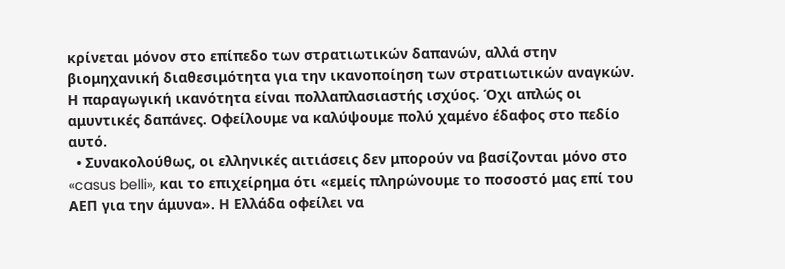κρίνεται μόνον στο επίπεδο των στρατιωτικών δαπανών, αλλά στην βιομηχανική διαθεσιμότητα για την ικανοποίηση των στρατιωτικών αναγκών. Η παραγωγική ικανότητα είναι πολλαπλασιαστής ισχύος. Όχι απλώς οι αμυντικές δαπάνες. Οφείλουμε να καλύψουμε πολύ χαμένο έδαφος στο πεδίο αυτό.
  • Συνακολούθως, οι ελληνικές αιτιάσεις δεν μπορούν να βασίζονται μόνο στο «casus belli», και το επιχείρημα ότι «εμείς πληρώνουμε το ποσοστό μας επί του ΑΕΠ για την άμυνα». Η Ελλάδα οφείλει να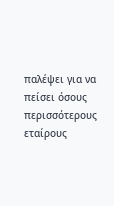παλέψει για να πείσει όσους περισσότερους εταίρους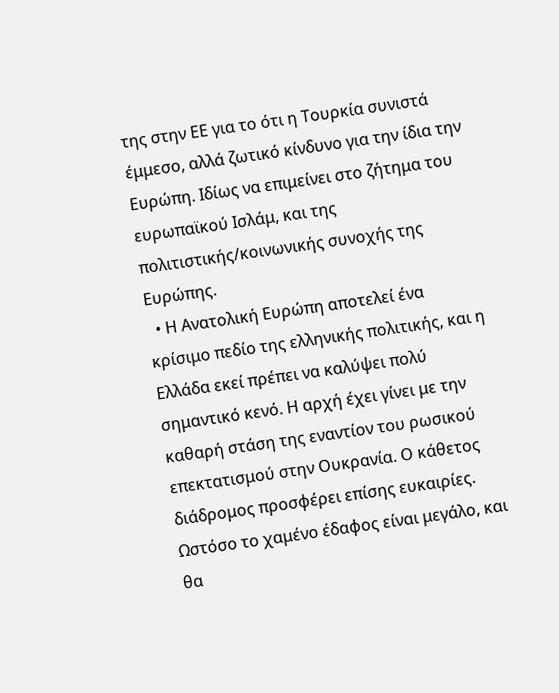της στην ΕΕ για το ότι η Τουρκία συνιστά έμμεσο, αλλά ζωτικό κίνδυνο για την ίδια την Ευρώπη. Ιδίως να επιμείνει στο ζήτημα του ευρωπαϊκού Ισλάμ, και της πολιτιστικής/κοινωνικής συνοχής της Ευρώπης.
  • Η Ανατολική Ευρώπη αποτελεί ένα κρίσιμο πεδίο της ελληνικής πολιτικής, και η Ελλάδα εκεί πρέπει να καλύψει πολύ σημαντικό κενό. Η αρχή έχει γίνει με την καθαρή στάση της εναντίον του ρωσικού επεκτατισμού στην Ουκρανία. Ο κάθετος διάδρομος προσφέρει επίσης ευκαιρίες. Ωστόσο το χαμένο έδαφος είναι μεγάλο, και θα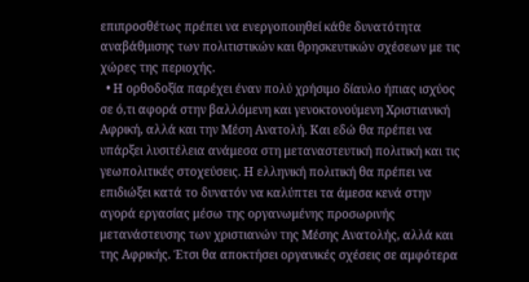επιπροσθέτως πρέπει να ενεργοποιηθεί κάθε δυνατότητα αναβάθμισης των πολιτιστικών και θρησκευτικών σχέσεων με τις χώρες της περιοχής.
  • Η ορθοδοξία παρέχει έναν πολύ χρήσιμο δίαυλο ήπιας ισχύος σε ό,τι αφορά στην βαλλόμενη και γενοκτονούμενη Χριστιανική Αφρική, αλλά και την Μέση Ανατολή. Και εδώ θα πρέπει να υπάρξει λυσιτέλεια ανάμεσα στη μεταναστευτική πολιτική και τις γεωπολιτικές στοχεύσεις. Η ελληνική πολιτική θα πρέπει να επιδιώξει κατά το δυνατόν να καλύπτει τα άμεσα κενά στην αγορά εργασίας μέσω της οργανωμένης προσωρινής μετανάστευσης των χριστιανών της Μέσης Ανατολής, αλλά και της Αφρικής. Έτσι θα αποκτήσει οργανικές σχέσεις σε αμφότερα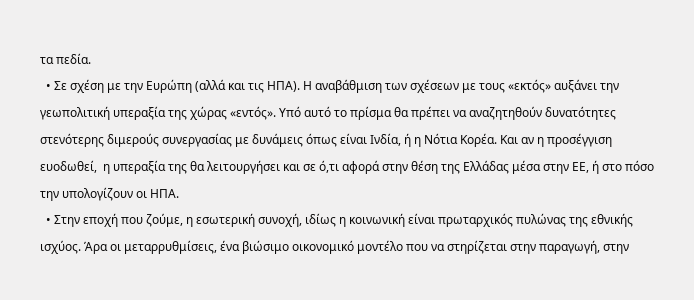τα πεδία.
  • Σε σχέση με την Ευρώπη (αλλά και τις ΗΠΑ). Η αναβάθμιση των σχέσεων με τους «εκτός» αυξάνει την γεωπολιτική υπεραξία της χώρας «εντός». Υπό αυτό το πρίσμα θα πρέπει να αναζητηθούν δυνατότητες στενότερης διμερούς συνεργασίας με δυνάμεις όπως είναι Ινδία, ή η Νότια Κορέα. Και αν η προσέγγιση ευοδωθεί,  η υπεραξία της θα λειτουργήσει και σε ό,τι αφορά στην θέση της Ελλάδας μέσα στην ΕΕ, ή στο πόσο την υπολογίζουν οι ΗΠΑ.
  • Στην εποχή που ζούμε, η εσωτερική συνοχή, ιδίως η κοινωνική είναι πρωταρχικός πυλώνας της εθνικής ισχύος. Άρα οι μεταρρυθμίσεις, ένα βιώσιμο οικονομικό μοντέλο που να στηρίζεται στην παραγωγή, στην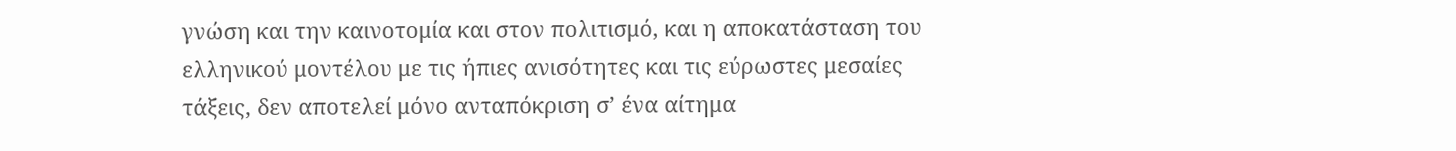γνώση και την καινοτομία και στον πολιτισμό, και η αποκατάσταση του ελληνικού μοντέλου με τις ήπιες ανισότητες και τις εύρωστες μεσαίες τάξεις, δεν αποτελεί μόνο ανταπόκριση σ’ ένα αίτημα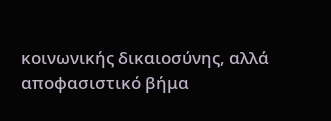κοινωνικής δικαιοσύνης, αλλά αποφασιστικό βήμα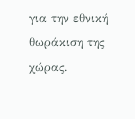για την εθνική θωράκιση της χώρας.